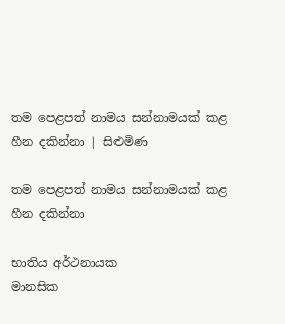තම පෙළපත් නාමය සන්නාමයක් කළ හීන දකින්නා | සිළුමිණ

තම පෙළපත් නාමය සන්නාමයක් කළ හීන දකින්නා

භාතිය අර්ථනායක
මානසික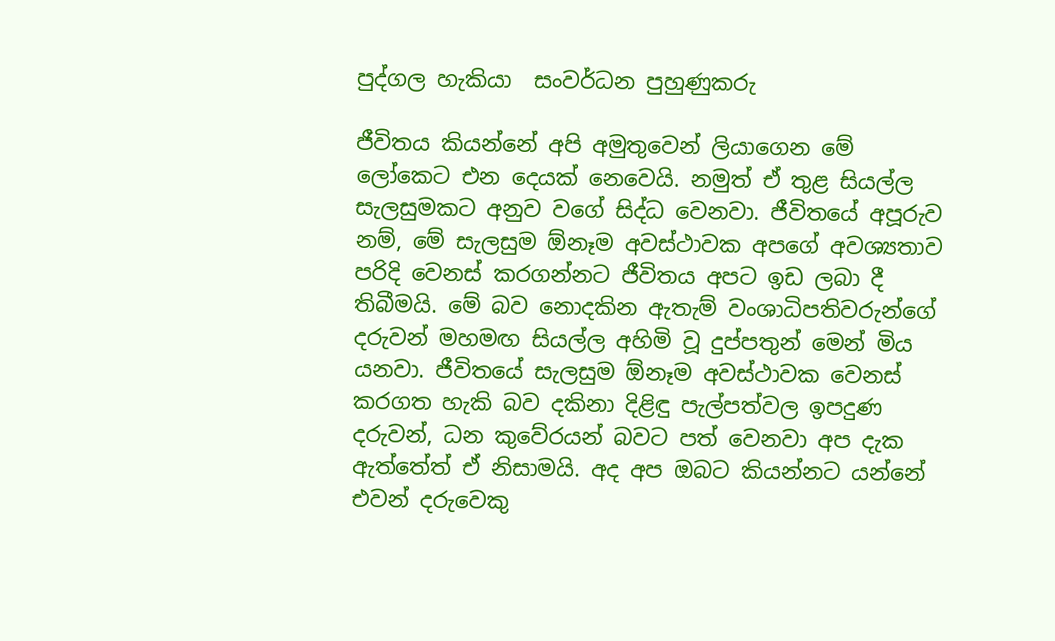පුද්ගල හැකියා  සංවර්ධන පුහුණුකරු

ජීවිතය කියන්නේ අපි අමුතුවෙන් ලියාගෙන මේ ලෝකෙට එන දෙයක් නෙවෙයි. නමුත් ඒ තුළ සියල්ල සැලසුමකට අනුව වගේ සිද්ධ වෙනවා. ජීවිතයේ අපූරුව නම්, මේ සැලසුම ඕනෑම අවස්ථාවක අපගේ අවශ්‍යතාව පරිදි වෙනස් කරගන්නට ජීවිතය අපට ඉඩ ලබා දී තිබීමයි. මේ බව නොදකින ඇතැම් වංශාධිපතිවරුන්ගේ දරුවන් මහමඟ සියල්ල අහිමි වූ දුප්පතුන් මෙන් මිය යනවා. ජීවිතයේ සැලසුම ඕනෑම අවස්ථාවක වෙනස් කරගත හැකි බව දකිනා දිළිඳු පැල්පත්වල ඉපදුණ දරුවන්, ධන කුවේරයන් බවට පත් වෙනවා අප දැක ඇත්තේත් ඒ නිසාමයි. අද අප ඔබට කියන්නට යන්නේ එවන් දරුවෙකු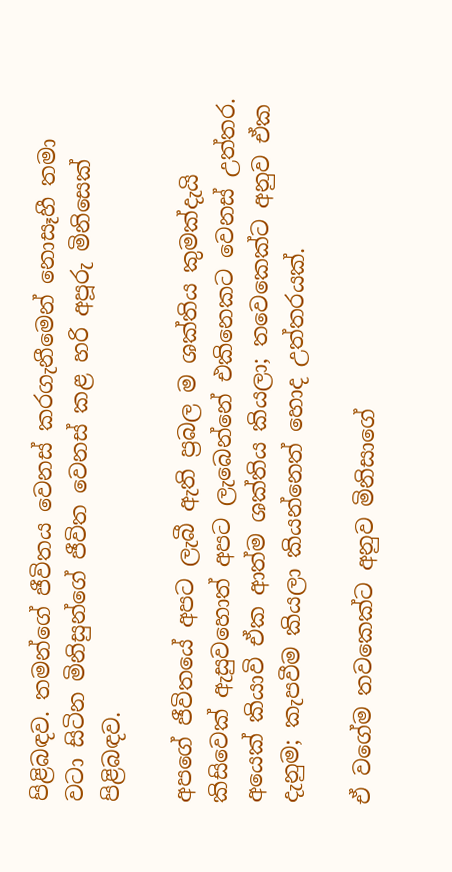පිළිබඳව. තමන්ගේ ජීවිතය වෙනස් කරගැනීමෙන් නොසෑහී තමා වටා සිටින මිනිසුන්ගේ ජීවිත වෙනස් කළ හරි අපූරු මිනිසෙක් පිළිබඳව.

අපගේ ජීවිතයේ අපට ලැබී ඇති ප්‍රබල ම ශක්තිය කුමක්දැයි කිසිවෙක් ඇසුවහොත් අපට ලැබෙන්නේ එකිනෙකට වෙනස් උත්තර. අයෙක් කියාවි ඒක ආත්ම ශක්තිය කියලා; තවෙකෙක්ට අනුව ඒක දැනුම; කැපවීම කියලා කියන්නෙත් හොද උත්තරයක්.

ඒ වගේම තවකෙක්ට අනුව මිනිසාගේ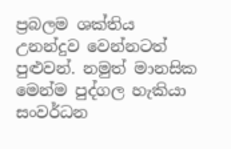ප්‍රබලම ශක්තිය උනන්දුව වෙන්නටත් පුළුවන්. නමුත් මානසික මෙන්ම පුද්ගල හැකියා සංවර්ධන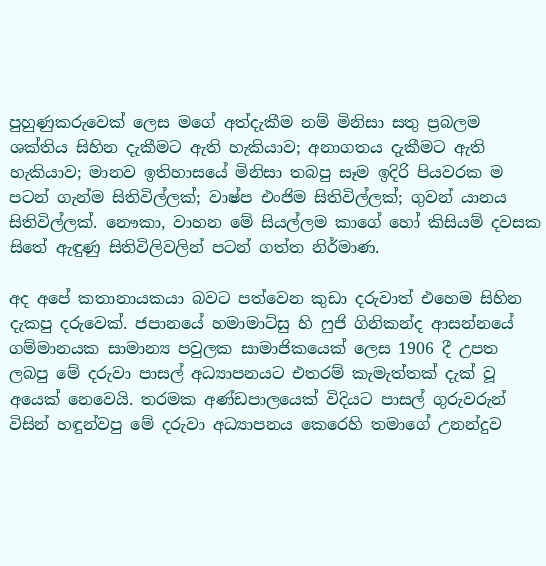පුහුණුකරුවෙක් ලෙස මගේ අත්දැකීම නම් මිනිසා සතු ප්‍රබලම ශක්තිය සිහින දැකීමට ඇති හැකියාව; අනාගතය දැකීමට ඇති හැකියාව; මානව ඉතිහාසයේ මිනිසා තබපු සෑම ඉදිරි පියවරක ම පටන් ගැන්ම සිතිවිල්ලක්; වාෂ්ප එංජිම සිතිවිල්ලක්; ගුවන් යානය සිතිවිල්ලක්. නෞකා, වාහන මේ සියල්ලම කාගේ හෝ කිසියම් දවසක සිතේ ඇඳුණු සිතිවිලිවලින් පටන් ගත්ත නිර්මාණ.

අද අපේ කතානායකයා බවට පත්වෙන කුඩා දරුවාත් එහෙම සිහින දැකපු දරුවෙක්. ජපානයේ හමාමාට්සු හි ෆුජි ගිනිකන්ද ආසන්නයේ ගම්මානයක සාමාන්‍ය පවුලක සාමාජිකයෙක් ලෙස 1906 දී උපත ලබපු මේ දරුවා පාසල් අධ්‍යාපනයට එතරම් කැමැත්තක් දැක් වූ අයෙක් නෙවෙයි. තරමක අණ්ඩපාලයෙක් විදියට පාසල් ගුරුවරුන් විසින් හඳුන්වපු මේ දරුවා අධ්‍යාපනය කෙරෙහි තමාගේ උනන්දුව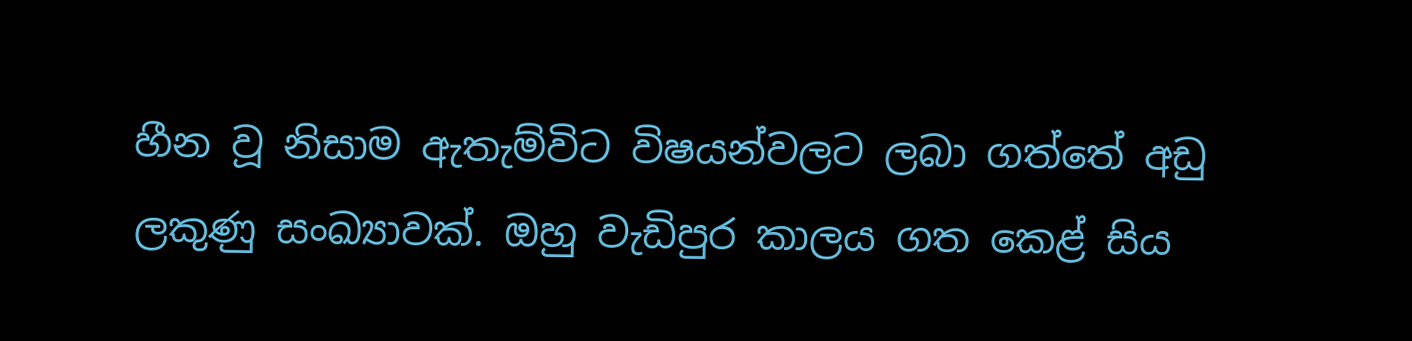හීන වූ නිසාම ඇතැම්විට විෂයන්වලට ලබා ගත්තේ අඩු ලකුණු සංඛ්‍යාවක්. ඔහු වැඩිපුර කාලය ගත කෙළ් සිය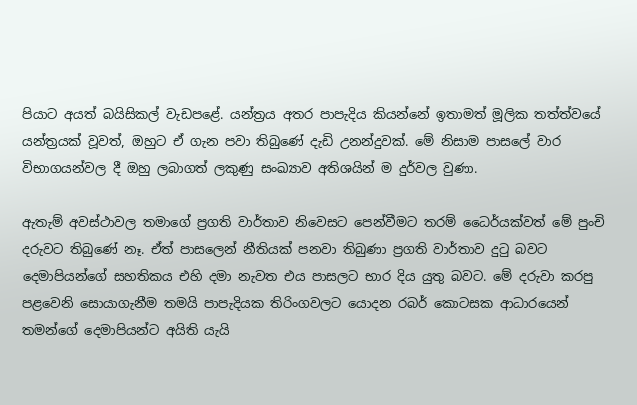පියාට අයත් බයිසිකල් වැඩපළේ. යන්ත්‍රය අතර පාපැදිය කියන්නේ ඉතාමත් මූලික තත්ත්වයේ යන්ත්‍රයක් වූවත්, ඔහුට ඒ ගැන පවා තිබුණේ දැඩි උනන්දුවක්. මේ නිසාම පාසලේ වාර විභාගයන්වල දී ඔහු ලබාගත් ලකුණු සංඛ්‍යාව අතිශයින් ම දුර්වල වුණා.

ඇතැම් අවස්ථාවල තමාගේ ප්‍රගති වාර්තාව නිවෙසට පෙන්වීමට තරම් ධෛර්යක්වත් මේ පුංචි දරුවට තිබුණේ නෑ. ඒත් පාසලෙන් නීතියක් පනවා තිබුණා ප්‍රගති වාර්තාව දුටු බවට දෙමාපියන්ගේ සහතිකය එහි දමා නැවත එය පාසලට භාර දිය යුතු බවට. මේ දරුවා කරපු පළවෙනි සොයාගැනීම තමයි පාපැදියක තිරිංගවලට යොදන රබර් කොටසක ආධාරයෙන් තමන්ගේ දෙමාපියන්ට අයිති යැයි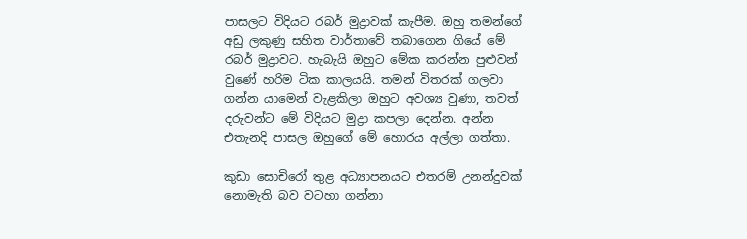පාසලට විදියට රබර් මුද්‍රාවක් කැපීම. ඔහු තමන්ගේ අඩු ලකුණු සහිත වාර්තාවේ තබාගෙන ගියේ මේ රබර් මුද්‍රාවට. හැබැයි ඔහුට මේක කරන්න පුළුවන් වුණේ හරිම ටික කාලයයි. තමන් විතරක් ගලවා ගන්න යාමෙන් වැළකිලා ඔහුට අවශ්‍ය වුණා, තවත් දරුවන්ට මේ විදියට මුද්‍රා කපලා දෙන්න. අන්න එතැනදි පාසල ඔහුගේ මේ හොරය අල්ලා ගත්තා.

කුඩා සොචිරෝ තුළ අධ්‍යාපනයට එතරම් උනන්දුවක් නොමැති බව වටහා ගන්නා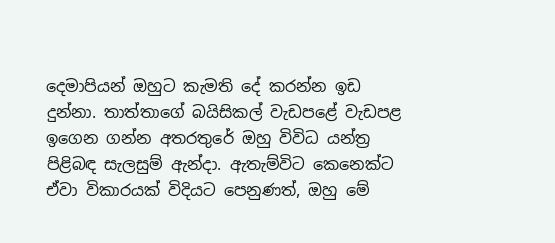දෙමාපියන් ඔහුට කැමති දේ කරන්න ඉඩ දුන්නා. තාත්තාගේ බයිසිකල් වැඩපළේ වැඩපළ ඉගෙන ගන්න අතරතුරේ ඔහු විවිධ යන්ත්‍ර පිළිබඳ සැලසුම් ඇන්දා. ඇතැම්විට කෙනෙක්ට ඒවා විකාරයක් විදියට පෙනුණත්, ඔහු මේ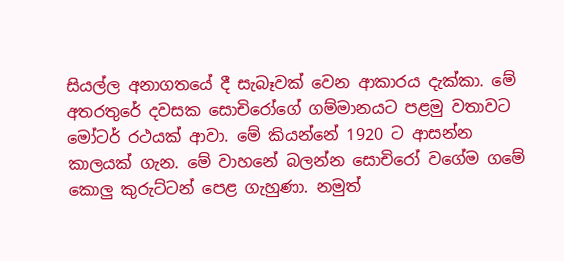සියල්ල අනාගතයේ දී සැබෑවක් වෙන ආකාරය දැක්කා. මේ අතරතුරේ දවසක සොචිරෝගේ ගම්මානයට පළමු වතාවට මෝටර් රථයක් ආවා. මේ කියන්නේ 1920 ට ආසන්න කාලයක් ගැන. මේ වාහනේ බලන්න සොචිරෝ වගේම ගමේ කොලු කුරුට්ටන් පෙළ ගැහුණා. නමුත්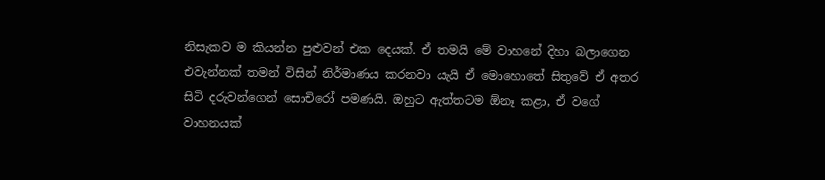නිසැකව ම කියන්න පුළුවන් එක දෙයක්. ඒ තමයි මේ වාහනේ දිහා බලාගෙන එවැන්නක් තමන් විසින් නිර්මාණය කරනවා යැයි ඒ මොහොතේ සිතුවේ ඒ අතර සිටි දරුවන්ගෙන් සොචිරෝ පමණයි. ඔහුට ඇත්තටම ඕනෑ කළා, ඒ වගේ වාහනයක්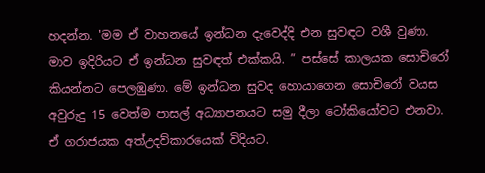හදන්න. 'මම ඒ වාහනයේ ඉන්ධන දැවෙද්දි එන සුවඳට වශී වුණා. මාව ඉදිරියට ඒ ඉන්ධන සුවඳත් එක්කයි. ” පස්සේ කාලයක සොචිරෝ කියන්නට පෙලඹුණා. මේ ඉන්ධන සුවද හොයාගෙන සොචිරෝ වයස අවුරුදු 15 වෙත්ම පාසල් අධ්‍යාපනයට සමු දීලා ටෝකියෝවට එනවා. ඒ ගරාජයක අත්උදව්කාරයෙක් විදියට.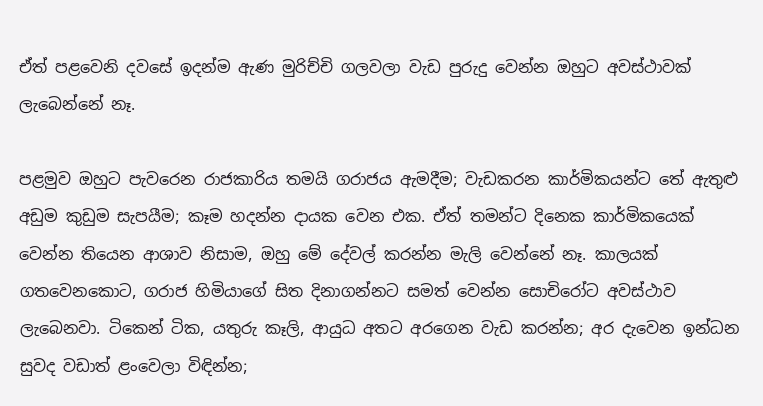ඒත් පළවෙනි දවසේ ඉදන්ම ඇණ මුරිච්චි ගලවලා වැඩ පුරුදු වෙන්න ඔහුට අවස්ථාවක් ලැබෙන්නේ නෑ.

පළමුව ඔහුට පැවරෙන රාජකාරිය තමයි ගරාජය ඇමදීම; වැඩකරන කාර්මිකයන්ට තේ ඇතුළු අඩුම කුඩුම සැපයීම; කෑම හදන්න දායක වෙන එක. ඒත් තමන්ට දිනෙක කාර්මිකයෙක් වෙන්න තියෙන ආශාව නිසාම, ඔහු මේ දේවල් කරන්න මැලි වෙන්නේ නෑ. කාලයක් ගතවෙනකොට, ගරාජ හිමියාගේ සිත දිනාගන්නට සමත් වෙන්න සොචිරෝට අවස්ථාව ලැබෙනවා. ටිකෙන් ටික, යතුරු කෑලි, ආයුධ අතට අරගෙන වැඩ කරන්න; අර දැවෙන ඉන්ධන සුවද වඩාත් ළංවෙලා විඳින්න;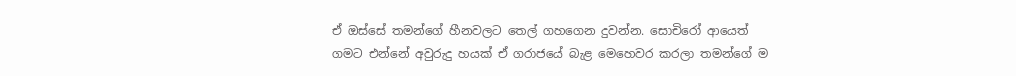ඒ ඔස්සේ තමන්ගේ හීනවලට තෙල් ගහගෙන දුවන්න. සොචිරෝ ආයෙත් ගමට එන්නේ අවුරුදු හයක් ඒ ගරාජයේ බැළ මෙහෙවර කරලා තමන්ගේ ම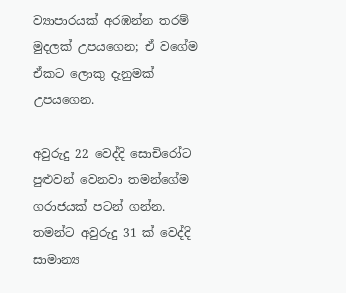ව්‍යාපාරයක් අරඹන්න තරම් මුදලක් උපයගෙන; ඒ වගේම ඒකට ලොකු දැනුමක් උපයගෙන.

අවුරුදු 22 වෙද්දි සොචිරෝට පුළුවන් වෙනවා තමන්ගේම ගරාජයක් පටන් ගන්න. තමන්ට අවුරුදු 31 ක් වෙද්දි සාමාන්‍ය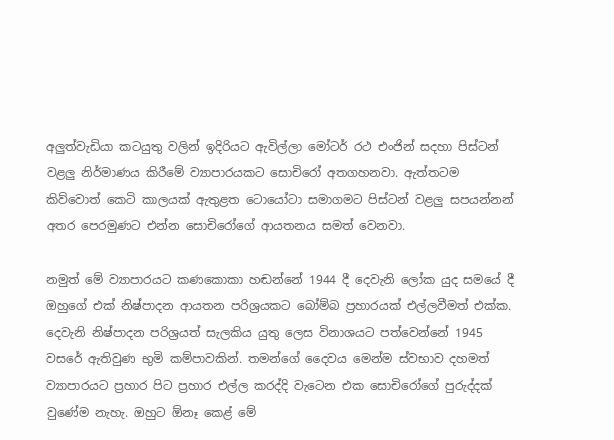අලුත්වැඩියා කටයුතු වලින් ඉදිරියට ඇවිල්ලා මෝටර් රථ එංජින් සදහා පිස්ටන් වළලු නිර්මාණය කිරීමේ ව්‍යාපාරයකට සොචිරෝ අතගහනවා. ඇත්තටම කිව්වොත් කෙටි කාලයක් ඇතුළත ටොයෝටා සමාගමට පිස්ටන් වළලු සපයන්නන් අතර පෙරමුණට එන්න සොචිරෝගේ ආයතනය සමත් වෙනවා.

නමුත් මේ ව්‍යාපාරයට කණකොකා හඬන්නේ 1944 දී දෙවැනි ලෝක යුද සමයේ දී ඔහුගේ එක් නිෂ්පාදන ආයතන පරිශ්‍රයකට බෝම්බ ප්‍රහාරයක් එල්ලවීමත් එක්ක. දෙවැනි නිෂ්පාදන පරිශ්‍රයත් සැලකිය යුතු ලෙස විනාශයට පත්වෙන්නේ 1945 වසරේ ඇතිවුණ භුමි කම්පාවකින්. තමන්ගේ දෛවය මෙන්ම ස්වභාව දහමත් ව්‍යාපාරයට ප්‍රහාර පිට ප්‍රහාර එල්ල කරද්දි වැටෙන එක සොචිරෝගේ පුරුද්දක් වුණේම නැහැ. ඔහුට ඕනෑ කෙළ් මේ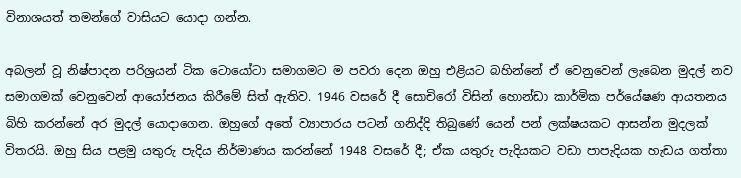විනාශයත් තමන්ගේ වාසියට යොදා ගන්න.

අබලන් වූ නිෂ්පාදන පරිශ්‍රයන් ටික ටොයෝටා සමාගමට ම පවරා දෙන ඔහු එළියට බහින්නේ ඒ වෙනුවෙන් ලැබෙන මුදල් නව සමාගමක් වෙනුවෙන් ආයෝජනය කිරීමේ සිත් ඇතිව. 1946 වසරේ දී සොචිරෝ විසින් හොන්ඩා කාර්මික පර්යේෂණ ආයතනය බිහි කරන්නේ අර මුදල් යොදාගෙන. ඔහුගේ අතේ ව්‍යාපාරය පටන් ගනිද්දි තිබුණේ යෙන් පන් ලක්ෂයකට ආසන්න මුදලක් විතරයි. ඔහු සිය පළමු යතුරු පැදිය නිර්මාණය කරන්නේ 1948 වසරේ දී; ඒක යතුරු පැදියකට වඩා පාපැදියක හැඩය ගත්තා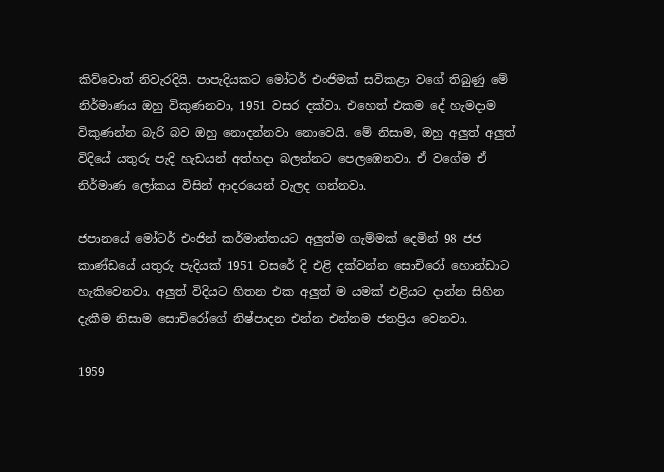කිව්වොත් නිවැරදියි. පාපැදියකට මෝටර් එංජිමක් සවිකළා වගේ තිබුණු මේ නිර්මාණය ඔහු විකුණනවා, 1951 වසර දක්වා. එහෙත් එකම දේ හැමදාම විකුණන්න බැරි බව ඔහු නොදන්නවා නොවෙයි. මේ නිසාම, ඔහු අලුත් අලුත් විදියේ යතුරු පැදි හැඩයන් අත්හදා බලන්නට පෙලඹෙනවා. ඒ වගේම ඒ නිර්මාණ ලෝකය විසින් ආදරයෙන් වැලද ගන්නවා.

ජපානයේ මෝටර් එංජින් කර්මාන්තයට අලුත්ම ගැම්මක් දෙමින් 98 ජජ කාණ්ඩයේ යතුරු පැදියක් 1951 වසරේ දි එළි දක්වන්න සොචිරෝ හොන්ඩාට හැකිවෙනවා. අලුත් විදියට හිතන එක අලුත් ම යමක් එළියට දාන්න සිහින දැකීම නිසාම සොචිරෝගේ නිෂ්පාදන එන්න එන්නම ජනප්‍රිය වෙනවා.

1959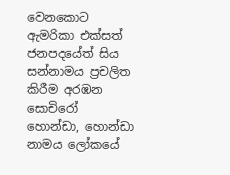වෙනකොට ඇමරිකා එක්සත් ජනපදයේත් සිය සන්නාමය ප්‍රචලිත කිරීම අරඹන සොචිරෝ හොන්ඩා, හොන්ඩා නාමය ලෝකයේ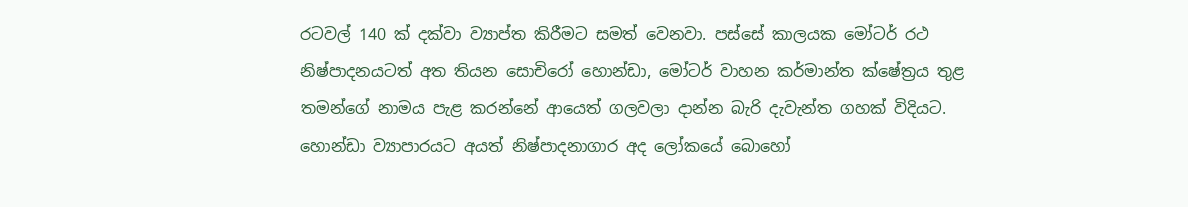රටවල් 140 ක් දක්වා ව්‍යාප්ත කිරීමට සමත් වෙනවා. පස්සේ කාලයක මෝටර් රථ නිෂ්පාදනයටත් අත තියන සොචිරෝ හොන්ඩා, මෝටර් වාහන කර්මාන්ත ක්ෂේත්‍රය තුළ තමන්ගේ නාමය පැළ කරන්නේ ආයෙත් ගලවලා දාන්න බැරි දැවැන්ත ගහක් විදියට. හොන්ඩා ව්‍යාපාරයට අයත් නිෂ්පාදනාගාර අද ලෝකයේ බොහෝ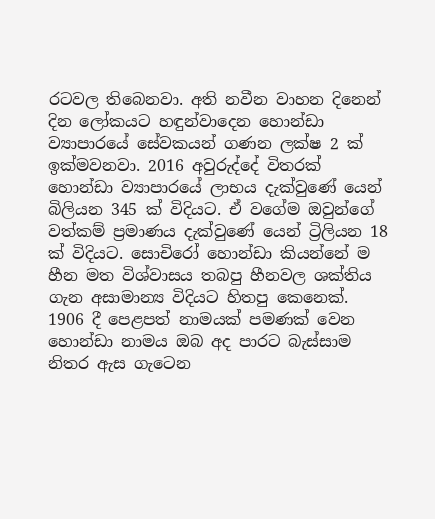රටවල තිබෙනවා. අති නවීන වාහන දිනෙන් දින ලෝකයට හඳුන්වාදෙන හොන්ඩා ව්‍යාපාරයේ සේවකයන් ගණන ලක්ෂ 2 ක් ඉක්මවනවා. 2016 අවුරුද්දේ විතරක් හොන්ඩා ව්‍යාපාරයේ ලාභය දැක්වුණේ යෙන් බිලියන 345 ක් විදියට. ඒ වගේම ඔවුන්ගේ වත්කම් ප්‍රමාණය දැක්වුණේ යෙන් ට්‍රිලියන 18 ක් විදියට. සොචිරෝ හොන්ඩා කියන්නේ ම හීන මත විශ්වාසය තබපු හීනවල ශක්තිය ගැන අසාමාන්‍ය විදියට හිතපු කෙනෙක්. 1906 දී පෙළපත් නාමයක් පමණක් වෙන හොන්ඩා නාමය ඔබ අද පාරට බැස්සාම නිතර ඇස ගැටෙන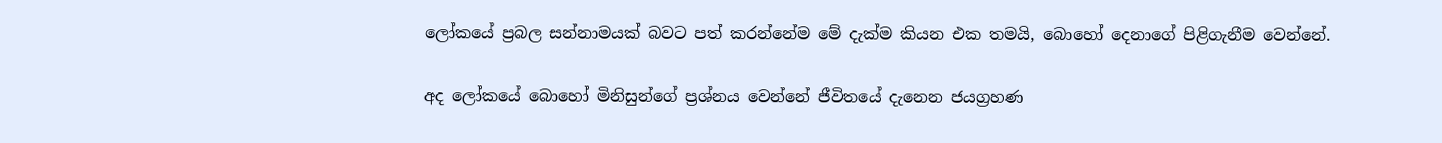ලෝකයේ ප්‍රබල සන්නාමයක් බවට පත් කරන්නේම මේ දැක්ම කියන එක තමයි, බොහෝ දෙනාගේ පිළිගැනීම වෙන්නේ.

අද ලෝකයේ බොහෝ මිනිසුන්ගේ ප්‍රශ්නය වෙන්නේ ජීවිතයේ දැනෙන ජයග්‍රහණ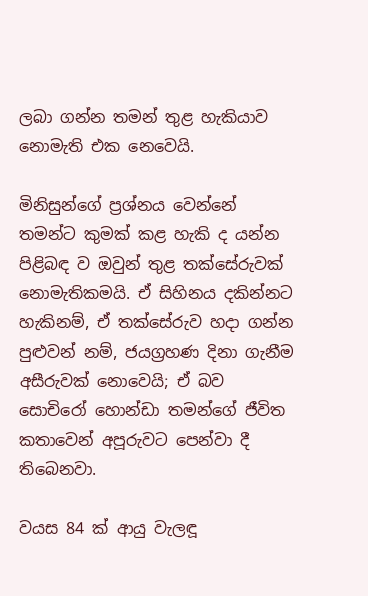ලබා ගන්න තමන් තුළ හැකියාව නොමැති එක නෙවෙයි.

මිනිසුන්ගේ ප්‍රශ්නය වෙන්නේ තමන්ට කුමක් කළ හැකි ද යන්න පිළිබඳ ව ඔවුන් තුළ තක්සේරුවක් නොමැතිකමයි. ඒ සිහිනය දකින්නට හැකිනම්, ඒ තක්සේරුව හදා ගන්න පුළුවන් නම්, ජයග්‍රහණ දිනා ගැනීම අසීරුවක් නොවෙයි; ඒ බව සොචිරෝ හොන්ඩා තමන්ගේ ජීවිත කතාවෙන් අපූරුවට පෙන්වා දී තිබෙනවා.

වයස 84 ක් ආයු වැලඳූ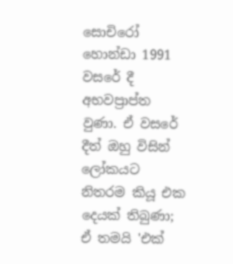සොචිරෝ හොන්ඩා 1991 වසරේ දී අභවප්‍රාප්ත වුණා. ඒ වසරේ දීත් ඔහු විසින් ලෝකයට නිතරම කියූ එක දෙයක් තිබුණා; ඒ තමයි 'එක්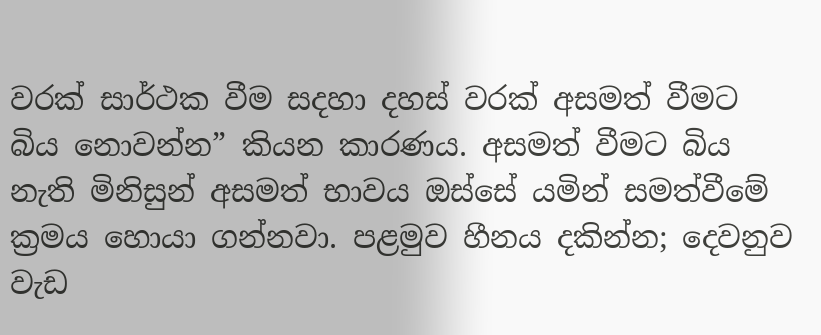වරක් සාර්ථක වීම සදහා දහස් වරක් අසමත් වීමට බිය නොවන්න” කියන කාරණය. අසමත් වීමට බිය නැති මිනිසුන් අසමත් භාවය ඔස්සේ යමින් සමත්වීමේ ක්‍රමය හොයා ගන්නවා. පළමුව හීනය දකින්න; දෙවනුව වැඩ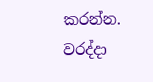කරන්න. වරද්දා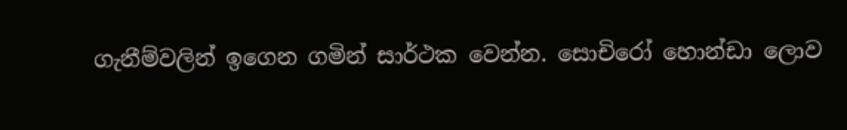ගැනීම්වලින් ඉගෙන ගමින් සාර්ථක වෙන්න. සොචිරෝ හොන්ඩා ලොව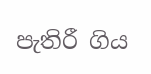පැතිරී ගිය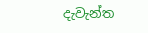දැවැන්ත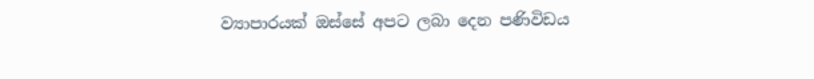ව්‍යාපාරයක් ඔස්සේ අපට ලබා දෙන පණිවිඩය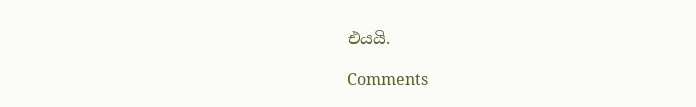එයයි.

Comments